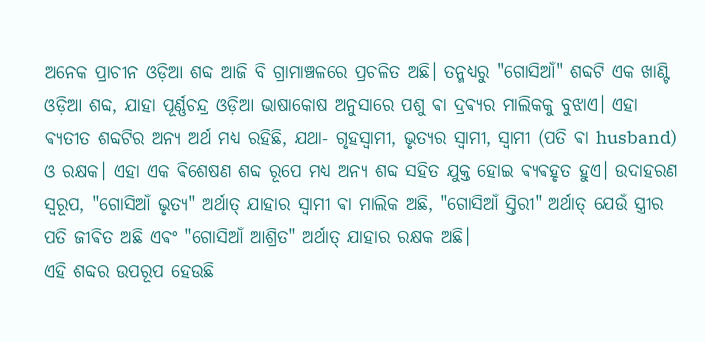ଅନେକ ପ୍ରାଚୀନ ଓଡ଼ିଆ ଶବ୍ଦ ଆଜି ବି ଗ୍ରାମାଞ୍ଚଳରେ ପ୍ରଚଳିତ ଅଛି। ତନ୍ମଧ୍ୟରୁ "ଗୋସିଆଁ" ଶବ୍ଦଟି ଏକ ଖାଣ୍ଟି ଓଡ଼ିଆ ଶବ୍ଦ, ଯାହା ପୂର୍ଣ୍ଣଚନ୍ଦ୍ର ଓଡ଼ିଆ ଭାଷାକୋଷ ଅନୁସାରେ ପଶୁ ଵା ଦ୍ରଵ୍ୟର ମାଲିକକୁ ବୁଝାଏ। ଏହା ଵ୍ୟତୀତ ଶବ୍ଦଟିର ଅନ୍ୟ ଅର୍ଥ ମଧ୍ୟ ରହିଛି, ଯଥା- ଗୃହସ୍ଵାମୀ, ଭୃତ୍ୟର ସ୍ଵାମୀ, ସ୍ଵାମୀ (ପତି ଵା husband) ଓ ରକ୍ଷକ। ଏହା ଏକ ଵିଶେଷଣ ଶବ୍ଦ ରୂପେ ମଧ୍ୟ ଅନ୍ୟ ଶବ୍ଦ ସହିତ ଯୁକ୍ତ ହୋଇ ଵ୍ୟଵହୃତ ହୁଏ। ଉଦାହରଣ ସ୍ୱରୂପ, "ଗୋସିଆଁ ଭୃତ୍ୟ" ଅର୍ଥାତ୍ ଯାହାର ସ୍ଵାମୀ ଵା ମାଲିକ ଅଛି, "ଗୋସିଆଁ ସ୍ତିରୀ" ଅର୍ଥାତ୍ ଯେଉଁ ସ୍ତ୍ରୀର ପତି ଜୀଵିତ ଅଛି ଏଵଂ "ଗୋସିଆଁ ଆଶ୍ରିତ" ଅର୍ଥାତ୍ ଯାହାର ରକ୍ଷକ ଅଛି।
ଏହି ଶବ୍ଦର ଉପରୂପ ହେଉଛି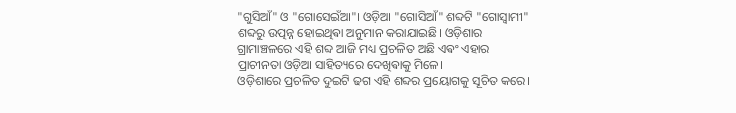"ଗୁସିଆଁ" ଓ "ଗୋସେଇଁଆ"। ଓଡ଼ିଆ "ଗୋସିଆଁ" ଶବ୍ଦଟି "ଗୋସ୍ଵାମୀ" ଶବ୍ଦରୁ ଉତ୍ପନ୍ନ ହୋଇଥିଵା ଅନୁମାନ କରାଯାଇଛି। ଓଡ଼ିଶାର ଗ୍ରାମାଞ୍ଚଳରେ ଏହି ଶବ୍ଦ ଆଜି ମଧ୍ୟ ପ୍ରଚଳିତ ଅଛି ଏଵଂ ଏହାର ପ୍ରାଚୀନତା ଓଡ଼ିଆ ସାହିତ୍ୟରେ ଦେଖିଵାକୁ ମିଳେ।
ଓଡ଼ିଶାରେ ପ୍ରଚଳିତ ଦୁଇଟି ଢଗ ଏହି ଶବ୍ଦର ପ୍ରୟୋଗକୁ ସୂଚିତ କରେ।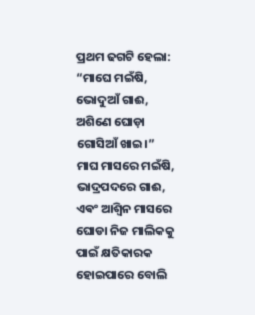ପ୍ରଥମ ଢଗଟି ହେଲା:
“ମାଘେ ମଇଁଷି, ଭୋଦୁଆଁ ଗାଈ,
ଅଶିଣେ ଘୋଡ଼ା ଗୋସିଆଁ ଖାଇ।”
ମାଘ ମାସରେ ମଇଁଷି, ଭାଦ୍ରପଦରେ ଗାଈ, ଏଵଂ ଆଶ୍ୱିନ ମାସରେ ଘୋଡା ନିଜ ମାଲିକକୁ ପାଇଁ କ୍ଷତିକାରକ ହୋଇପାରେ ବୋଲି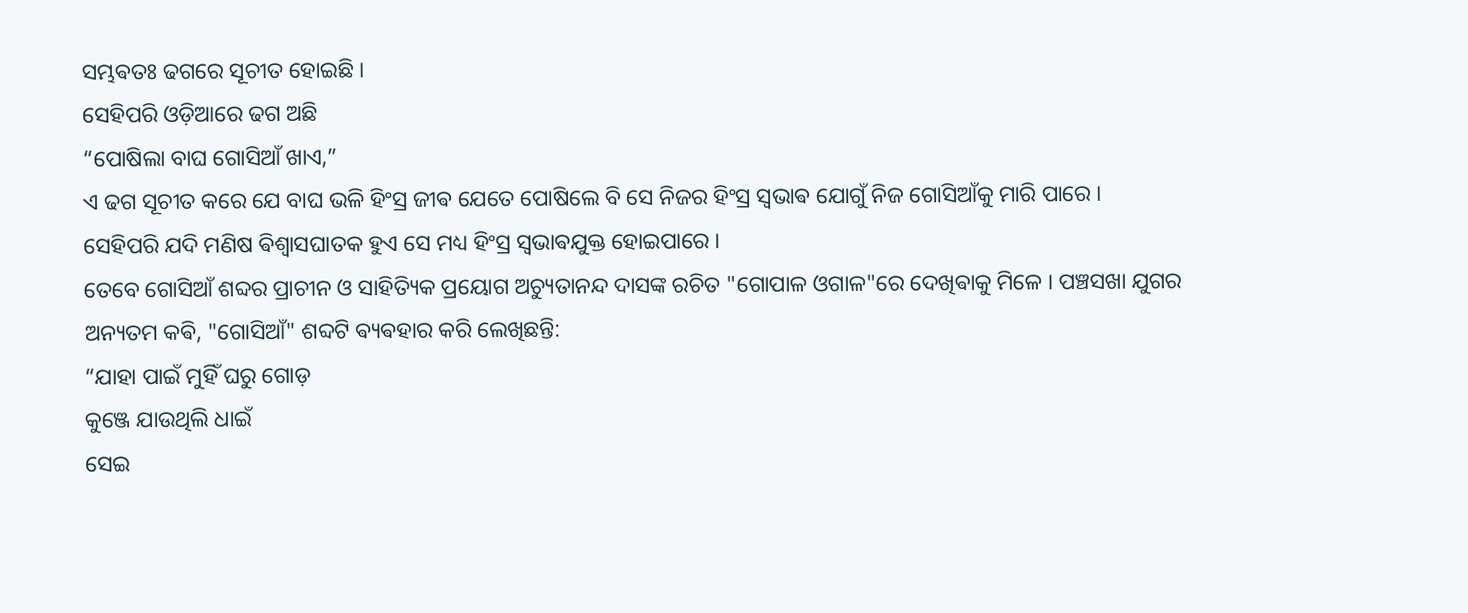ସମ୍ଭଵତଃ ଢଗରେ ସୂଚୀତ ହୋଇଛି ।
ସେହିପରି ଓଡ଼ିଆରେ ଢଗ ଅଛି
“ପୋଷିଲା ବାଘ ଗୋସିଆଁ ଖାଏ,”
ଏ ଢଗ ସୂଚୀତ କରେ ଯେ ବାଘ ଭଳି ହିଂସ୍ର ଜୀଵ ଯେତେ ପୋଷିଲେ ବି ସେ ନିଜର ହିଂସ୍ର ସ୍ଵଭାଵ ଯୋଗୁଁ ନିଜ ଗୋସିଆଁକୁ ମାରି ପାରେ ।
ସେହିପରି ଯଦି ମଣିଷ ଵିଶ୍ଵାସଘାତକ ହୁଏ ସେ ମଧ୍ୟ ହିଂସ୍ର ସ୍ଵଭାଵଯୁକ୍ତ ହୋଇପାରେ ।
ତେବେ ଗୋସିଆଁ ଶବ୍ଦର ପ୍ରାଚୀନ ଓ ସାହିତ୍ୟିକ ପ୍ରୟୋଗ ଅଚ୍ୟୁତାନନ୍ଦ ଦାସଙ୍କ ରଚିତ "ଗୋପାଳ ଓଗାଳ"ରେ ଦେଖିଵାକୁ ମିଳେ । ପଞ୍ଚସଖା ଯୁଗର ଅନ୍ୟତମ କଵି, "ଗୋସିଆଁ" ଶବ୍ଦଟି ଵ୍ୟଵହାର କରି ଲେଖିଛନ୍ତି:
“ଯାହା ପାଇଁ ମୁହିଁ ଘରୁ ଗୋଡ଼
କୁଞ୍ଜେ ଯାଉଥିଲି ଧାଇଁ
ସେଇ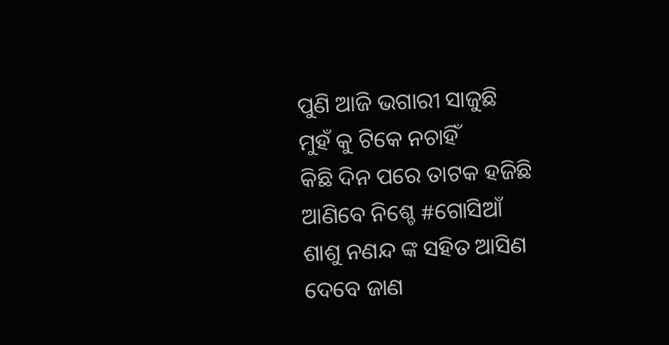ପୁଣି ଆଜି ଭଗାରୀ ସାଜୁଛି
ମୁହଁ କୁ ଟିକେ ନଚାହିଁ
କିଛି ଦିନ ପରେ ତାଟକ ହଜିଛି
ଆଣିବେ ନିଶ୍ଚେ #ଗୋସିଆଁ
ଶାଶୁ ନଣନ୍ଦ ଙ୍କ ସହିତ ଆସିଣ
ଦେବେ ଜାଣ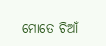ମୋତେ ଚିଆଁ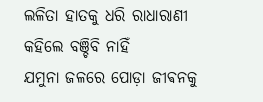ଲଳିତା ହାତକୁ ଧରି ରାଧାରାଣୀ
କହିଲେ ବଞ୍ଚିବି ନାହିଁ
ଯମୁନା ଜଳରେ ପୋଡ଼ା ଜୀଵନକୁ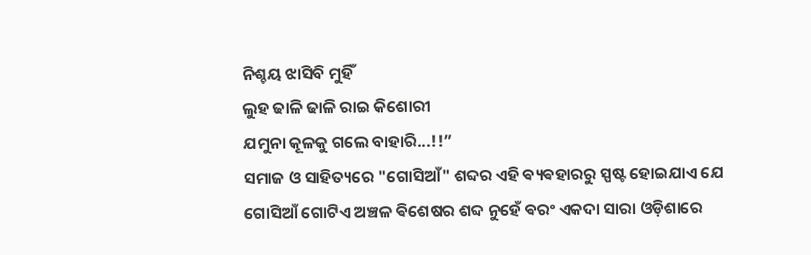ନିଶ୍ଚୟ ଝାସିବି ମୁହିଁ
ଲୁହ ଢାଳି ଢାଳି ରାଇ କିଶୋରୀ
ଯମୁନା କୂଳକୁ ଗଲେ ବାହାରି...!!”
ସମାଜ ଓ ସାହିତ୍ୟରେ "ଗୋସିଆଁ" ଶବ୍ଦର ଏହି ଵ୍ୟଵହାରରୁ ସ୍ପଷ୍ଟ ହୋଇଯାଏ ଯେ ଗୋସିଆଁ ଗୋଟିଏ ଅଞ୍ଚଳ ଵିଶେଷର ଶବ୍ଦ ନୁହେଁ ଵରଂ ଏକଦା ସାରା ଓଡ଼ିଶାରେ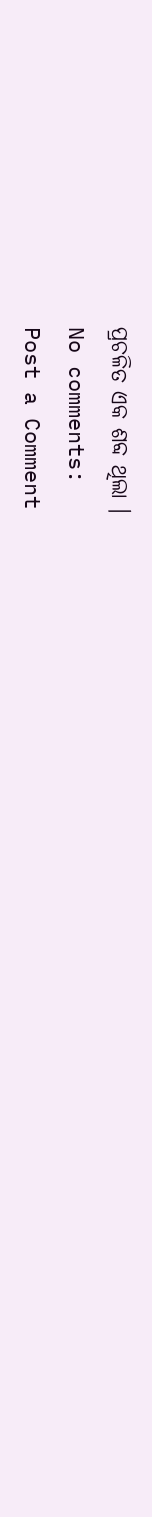ପ୍ରଚଳିତ ଏକ ଶବ୍ଦ ଥିଲା ।
No comments:
Post a Comment